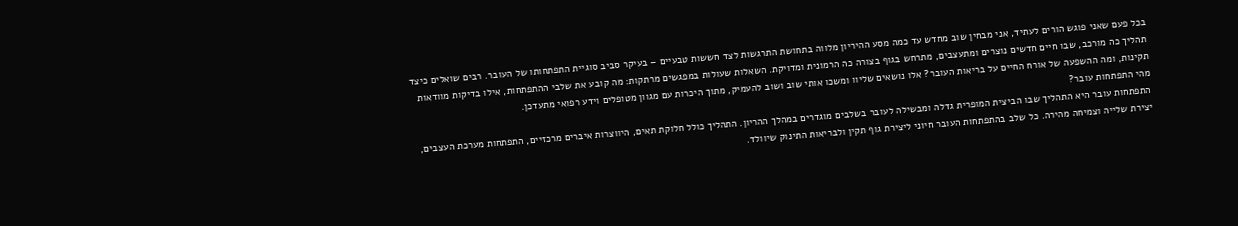בכל פעם שאני פוגש הורים לעתיד, אני מבחין שוב מחדש עד כמה מסע ההיריון מלווה בתחושת התרגשות לצד חששות טבעיים – בעיקר סביב סוגיית התפתחותו של העובר. רבים שואלים כיצד תהליך כה מורכב, שבו חיים חדשים נוצרים ומתעצבים, מתרחש בגוף בצורה כה הרמונית ומדויקת. השאלות שעולות במפגשים מרתקות: מה קובע את שלבי ההתפתחות, אילו בדיקות מוודאות תקינות, ומה ההשפעה של אורח החיים על בריאות העובר? אלו נושאים שליוו ומשכו אותי שוב ושוב להעמיק, מתוך היכרות עם מגוון מטופלים וידע רפואי מתעדכן.
מהי התפתחות עובר?
התפתחות עובר היא התהליך שבו הביצית המופרית גדלה ומבשילה לעובר בשלבים מוגדרים במהלך ההריון. התהליך כולל חלוקת תאים, היווצרות איברים מרכזיים, התפתחות מערכת העצבים, יצירת שלייה וצמיחה מהירה. כל שלב בהתפתחות העובר חיוני ליצירת גוף תקין ולבריאות התינוק שיוולד.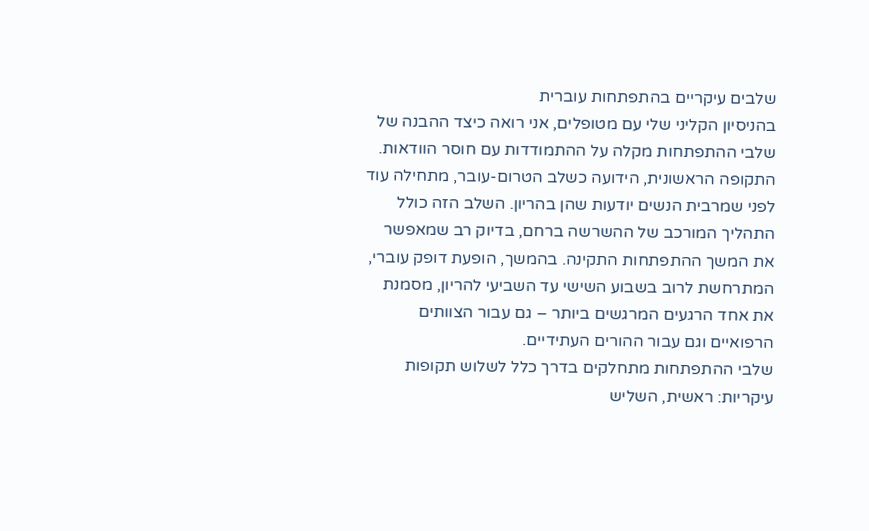שלבים עיקריים בהתפתחות עוברית
בהניסיון הקליני שלי עם מטופלים, אני רואה כיצד ההבנה של שלבי ההתפתחות מקלה על ההתמודדות עם חוסר הוודאות. התקופה הראשונית, הידועה כשלב הטרום-עובר, מתחילה עוד לפני שמרבית הנשים יודעות שהן בהריון. השלב הזה כולל התהליך המורכב של ההשרשה ברחם, בדיוק רב שמאפשר את המשך ההתפתחות התקינה. בהמשך, הופעת דופק עוברי, המתרחשת לרוב בשבוע השישי עד השביעי להריון, מסמנת את אחד הרגעים המרגשים ביותר – גם עבור הצוותים הרפואיים וגם עבור ההורים העתידיים.
שלבי ההתפתחות מתחלקים בדרך כלל לשלוש תקופות עיקריות: ראשית, השליש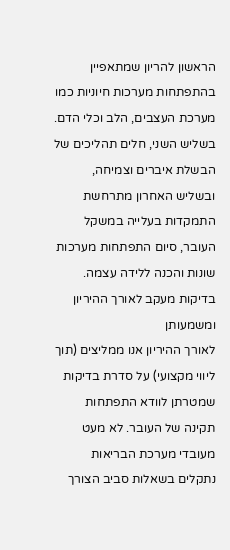הראשון להריון שמתאפיין בהתפתחות מערכות חיוניות כמו מערכת העצבים, הלב וכלי הדם. בשליש השני, חלים תהליכים של הבשלת איברים וצמיחה, ובשליש האחרון מתרחשת התמקדות בעלייה במשקל העובר, סיום התפתחות מערכות שונות והכנה ללידה עצמה.
בדיקות מעקב לאורך ההיריון ומשמעותן
לאורך ההיריון אנו ממליצים (תוך ליווי מקצועי) על סדרת בדיקות שמטרתן לוודא התפתחות תקינה של העובר. לא מעט מעובדי מערכת הבריאות נתקלים בשאלות סביב הצורך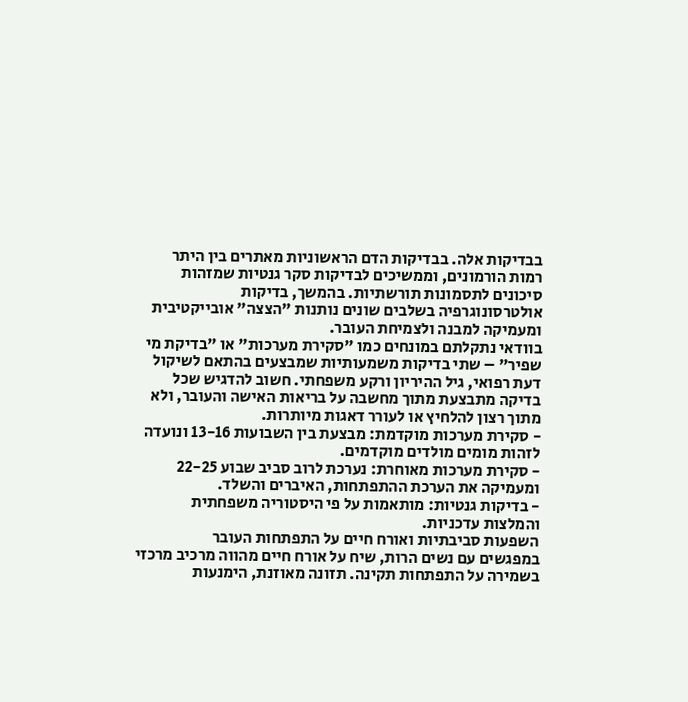בבדיקות אלה. בבדיקות הדם הראשוניות מאתרים בין היתר רמות הורמונים, וממשיכים לבדיקות סקר גנטיות שמזהות סיכונים לתסמונות תורשתיות. בהמשך, בדיקות אולטרסונוגרפיה בשלבים שונים נותנות "הצצה" אובייקטיבית ומעמיקה למבנה ולצמיחת העובר.
בוודאי נתקלתם במונחים כמו "סקירת מערכות" או "בדיקת מי שפיר" – שתי בדיקות משמעותיות שמבצעים בהתאם לשיקול דעת רפואי, גיל ההיריון ורקע משפחתי. חשוב להדגיש שכל בדיקה מתבצעת מתוך מחשבה על בריאות האישה והעובר, ולא מתוך רצון להלחיץ או לעורר דאגות מיותרות.
- סקירת מערכות מוקדמת: מבצעת בין השבועות 13-16 ונועדה לזהות מומים מולדים מוקדמים.
- סקירת מערכות מאוחרת: נערכת לרוב סביב שבוע 22-25 ומעמיקה את הערכת ההתפתחות, האיברים והשלד.
- בדיקות גנטיות: מותאמות על פי היסטוריה משפחתית והמלצות עדכניות.
השפעות סביבתיות ואורח חיים על התפתחות העובר
במפגשים עם נשים הרות, שיח על אורח חיים מהווה מרכיב מרכזי בשמירה על התפתחות תקינה. תזונה מאוזנת, הימנעות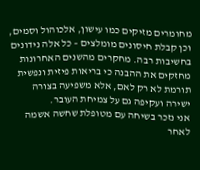מחומרים מזיקים כמו עישון, אלכוהול וסמים, וכן קבלת חיסונים מומלצים – כל אלה נידונים בחשיבות רבה. מחקרים מהשנים האחרונות מחזקים את ההבנה כי בריאות פיזית ונפשית תורמת לא רק לאם, אלא משפיעה בצורה ישירה ועקיפה גם על צמיחת העובר.
אני נזכר בשיחה עם מטופלת שחשה אשמה לאחר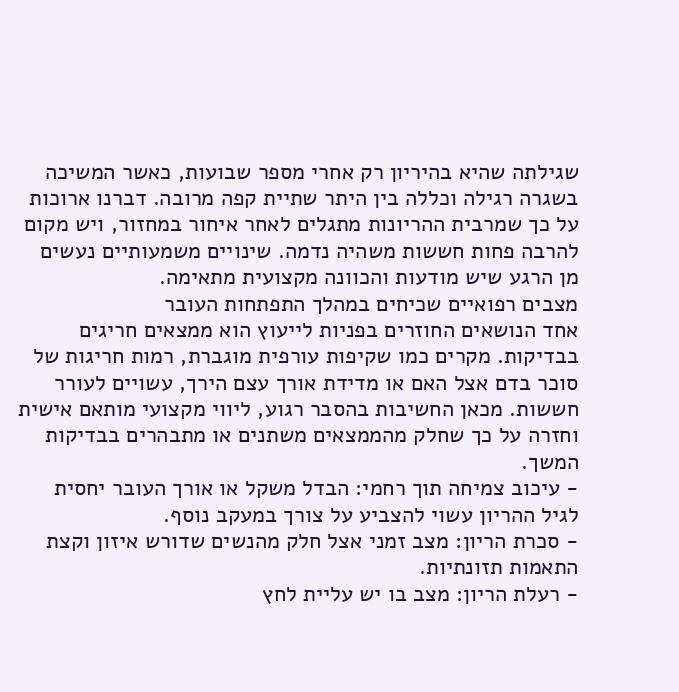שגילתה שהיא בהיריון רק אחרי מספר שבועות, כאשר המשיכה בשגרה רגילה וכללה בין היתר שתיית קפה מרובה. דברנו ארוכות על כך שמרבית ההריונות מתגלים לאחר איחור במחזור, ויש מקום להרבה פחות חששות משהיה נדמה. שינויים משמעותיים נעשים מן הרגע שיש מודעות והכוונה מקצועית מתאימה.
מצבים רפואיים שכיחים במהלך התפתחות העובר
אחד הנושאים החוזרים בפניות לייעוץ הוא ממצאים חריגים בבדיקות. מקרים כמו שקיפות עורפית מוגברת, רמות חריגות של סוכר בדם אצל האם או מדידת אורך עצם הירך, עשויים לעורר חששות. מכאן החשיבות בהסבר רגוע, ליווי מקצועי מותאם אישית וחזרה על כך שחלק מהממצאים משתנים או מתבהרים בבדיקות המשך.
- עיכוב צמיחה תוך רחמי: הבדל משקל או אורך העובר יחסית לגיל ההריון עשוי להצביע על צורך במעקב נוסף.
- סכרת הריון: מצב זמני אצל חלק מהנשים שדורש איזון וקצת התאמות תזונתיות.
- רעלת הריון: מצב בו יש עליית לחץ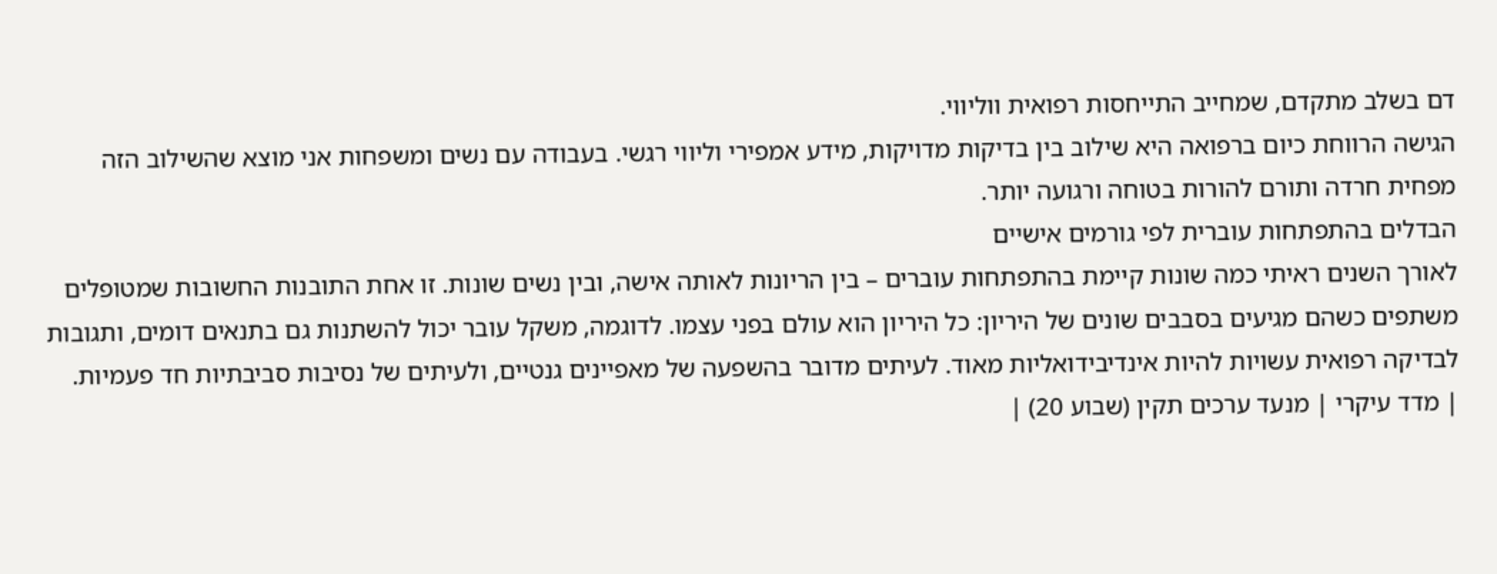דם בשלב מתקדם, שמחייב התייחסות רפואית ווליווי.
הגישה הרווחת כיום ברפואה היא שילוב בין בדיקות מדויקות, מידע אמפירי וליווי רגשי. בעבודה עם נשים ומשפחות אני מוצא שהשילוב הזה מפחית חרדה ותורם להורות בטוחה ורגועה יותר.
הבדלים בהתפתחות עוברית לפי גורמים אישיים
לאורך השנים ראיתי כמה שונות קיימת בהתפתחות עוברים – בין הריונות לאותה אישה, ובין נשים שונות. זו אחת התובנות החשובות שמטופלים משתפים כשהם מגיעים בסבבים שונים של היריון: כל היריון הוא עולם בפני עצמו. לדוגמה, משקל עובר יכול להשתנות גם בתנאים דומים, ותגובות לבדיקה רפואית עשויות להיות אינדיבידואליות מאוד. לעיתים מדובר בהשפעה של מאפיינים גנטיים, ולעיתים של נסיבות סביבתיות חד פעמיות.
| מדד עיקרי | מנעד ערכים תקין (שבוע 20) |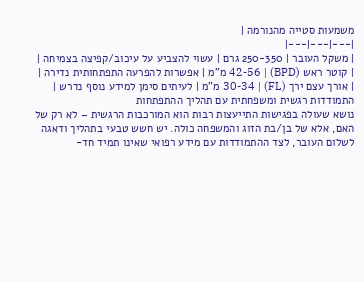משמעות סטייה מהנורמה |
|---|---|---|
| משקל העובר | 250-350 גרם | עשוי להצביע על עיכוב/קפיצה בצמיחה |
| קוטר ראש (BPD) | 42-56 מ"מ | אפשרות להפרעה התפתחותית נדירה |
| אורך עצם ירך (FL) | 30-34 מ"מ | לעיתים סימן למידע נוסף נדרש |
התמודדות רגשית ומשפחתית עם תהליך ההתפתחות
נושא שעולה בפגישות התייעצות רבות הוא המורכבות הרגשית – לא רק של האם, אלא של בן/בת הזוג והמשפחה כולה. יש חשש טבעי בתהליך ודאגה לשלום העובר, לצד ההתמודדות עם מידע רפואי שאינו תמיד חד-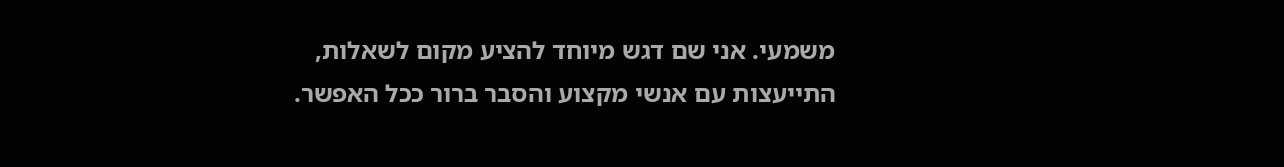משמעי. אני שם דגש מיוחד להציע מקום לשאלות, התייעצות עם אנשי מקצוע והסבר ברור ככל האפשר.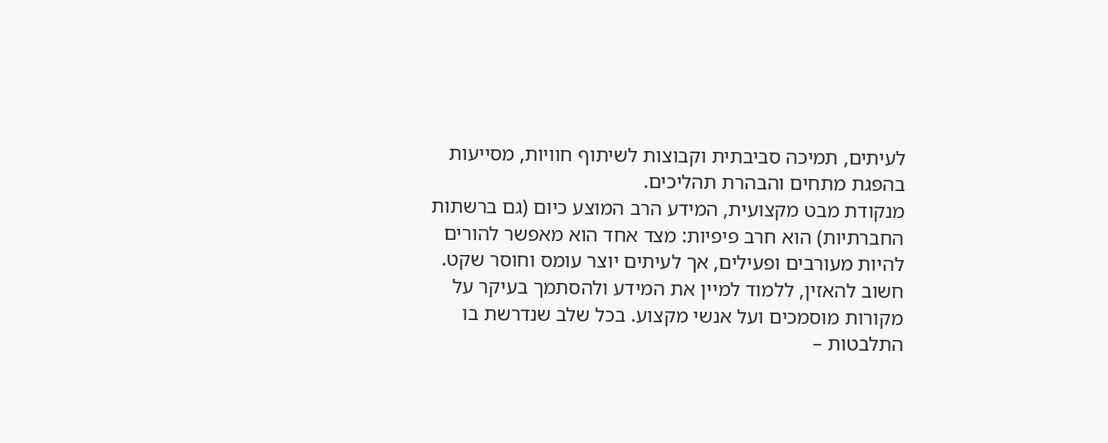לעיתים, תמיכה סביבתית וקבוצות לשיתוף חוויות, מסייעות בהפגת מתחים והבהרת תהליכים.
מנקודת מבט מקצועית, המידע הרב המוצע כיום (גם ברשתות החברתיות) הוא חרב פיפיות: מצד אחד הוא מאפשר להורים להיות מעורבים ופעילים, אך לעיתים יוצר עומס וחוסר שקט. חשוב להאזין, ללמוד למיין את המידע ולהסתמך בעיקר על מקורות מוסמכים ועל אנשי מקצוע. בכל שלב שנדרשת בו התלבטות –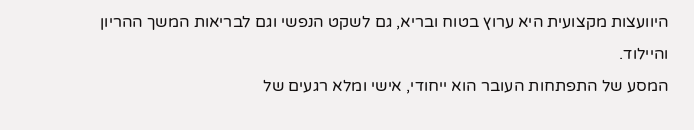היוועצות מקצועית היא ערוץ בטוח ובריא, גם לשקט הנפשי וגם לבריאות המשך ההריון והיילוד.
המסע של התפתחות העובר הוא ייחודי, אישי ומלא רגעים של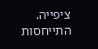ציפייה. התייחסות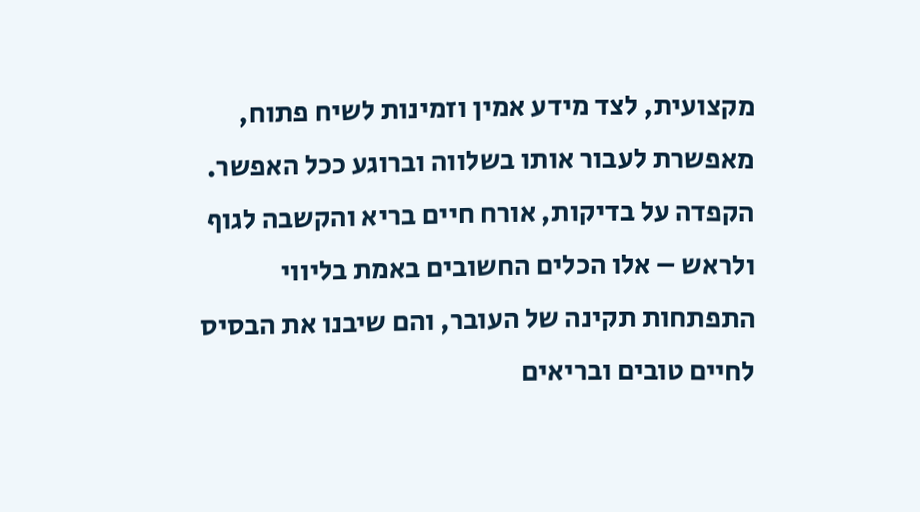מקצועית, לצד מידע אמין וזמינות לשיח פתוח, מאפשרת לעבור אותו בשלווה וברוגע ככל האפשר. הקפדה על בדיקות, אורח חיים בריא והקשבה לגוף ולראש – אלו הכלים החשובים באמת בליווי התפתחות תקינה של העובר, והם שיבנו את הבסיס לחיים טובים ובריאים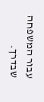עבור המשפחה שבדרך.